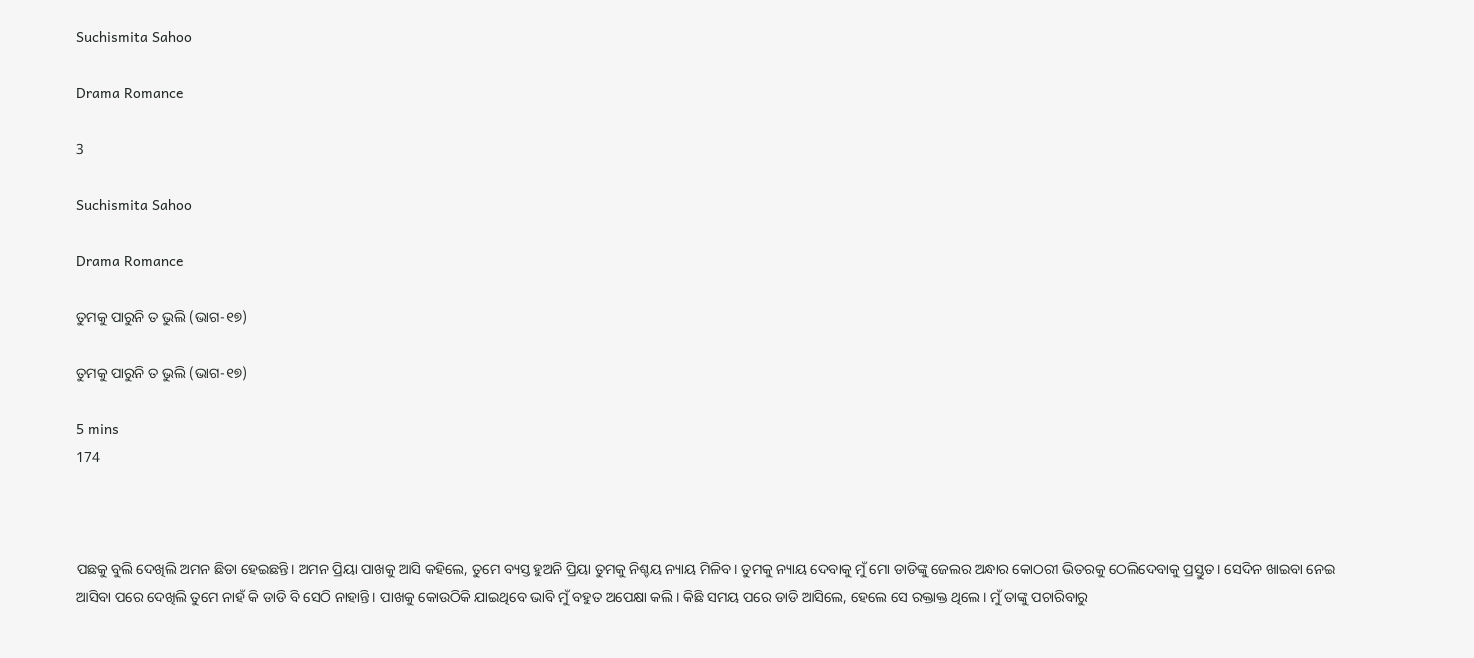Suchismita Sahoo

Drama Romance

3

Suchismita Sahoo

Drama Romance

ତୁମକୁ ପାରୁନି ତ ଭୁଲି (ଭାଗ-୧୭)

ତୁମକୁ ପାରୁନି ତ ଭୁଲି (ଭାଗ-୧୭)

5 mins
174



ପଛକୁ ବୁଲି ଦେଖିଲି ଅମନ ଛିଡା ହେଇଛନ୍ତି। ଅମନ ପ୍ରିୟା ପାଖକୁ ଆସି କହିଲେ, ତୁମେ ବ୍ୟସ୍ତ ହୁଅନି ପ୍ରିୟା ତୁମକୁ ନିଶ୍ଚୟ ନ୍ୟାୟ ମିଳିବ। ତୁମକୁ ନ୍ୟାୟ ଦେବାକୁ ମୁଁ ମୋ ଡାଡିଙ୍କୁ ଜେଲର ଅନ୍ଧାର କୋଠରୀ ଭିତରକୁ ଠେଲିଦେବାକୁ ପ୍ରସ୍ତୁତ। ସେଦିନ ଖାଇବା ନେଇ ଆସିବା ପରେ ଦେଖିଲି ତୁମେ ନାହଁ କି ଡାଡି ବି ସେଠି ନାହାନ୍ତି। ପାଖକୁ କୋଉଠିକି ଯାଇଥିବେ ଭାବି ମୁଁ ବହୁତ ଅପେକ୍ଷା କଲି। କିଛି ସମୟ ପରେ ଡାଡି ଆସିଲେ, ହେଲେ ସେ ରକ୍ତାକ୍ତ ଥିଲେ। ମୁଁ ତାଙ୍କୁ ପଚାରିବାରୁ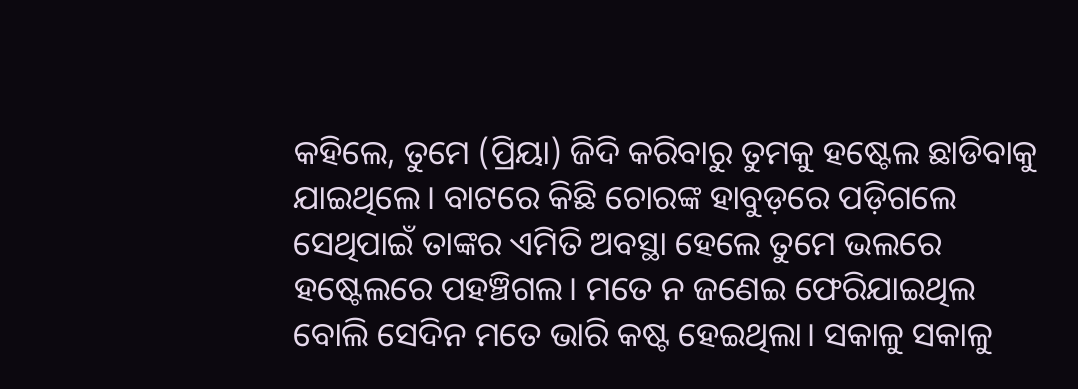କହିଲେ, ତୁମେ (ପ୍ରିୟା) ଜିଦି କରିବାରୁ ତୁମକୁ ହଷ୍ଟେଲ ଛାଡିବାକୁ ଯାଇଥିଲେ। ବାଟରେ କିଛି ଚୋରଙ୍କ ହାବୁଡ଼ରେ ପଡ଼ିଗଲେ ସେଥିପାଇଁ ତାଙ୍କର ଏମିତି ଅବସ୍ଥା ହେଲେ ତୁମେ ଭଲରେ ହଷ୍ଟେଲରେ ପହଞ୍ଚିଗଲ। ମତେ ନ ଜଣେଇ ଫେରିଯାଇଥିଲ ବୋଲି ସେଦିନ ମତେ ଭାରି କଷ୍ଟ ହେଇଥିଲା। ସକାଳୁ ସକାଳୁ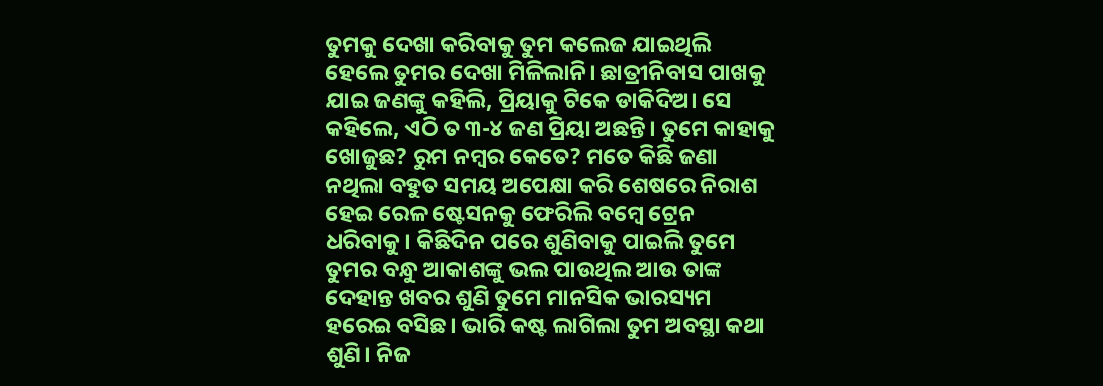ତୁମକୁ ଦେଖା କରିବାକୁ ତୁମ କଲେଜ ଯାଇଥିଲି ହେଲେ ତୁମର ଦେଖା ମିଳିଲାନି। ଛାତ୍ରୀନିବାସ ପାଖକୁ ଯାଇ ଜଣଙ୍କୁ କହିଲି, ପ୍ରିୟାକୁ ଟିକେ ଡାକିଦିଅ। ସେ କହିଲେ, ଏଠି ତ ୩-୪ ଜଣ ପ୍ରିୟା ଅଛନ୍ତି। ତୁମେ କାହାକୁ ଖୋଜୁଛ? ରୁମ ନମ୍ବର କେତେ? ମତେ କିଛି ଜଣା ନଥିଲା ବହୁତ ସମୟ ଅପେକ୍ଷା କରି ଶେଷରେ ନିରାଶ ହେଇ ରେଳ ଷ୍ଟେସନକୁ ଫେରିଲି ବମ୍ବେ ଟ୍ରେନ ଧରିବାକୁ। କିଛିଦିନ ପରେ ଶୁଣିବାକୁ ପାଇଲି ତୁମେ ତୁମର ବନ୍ଧୁ ଆକାଶଙ୍କୁ ଭଲ ପାଉଥିଲ ଆଉ ତାଙ୍କ ଦେହାନ୍ତ ଖବର ଶୁଣି ତୁମେ ମାନସିକ ଭାରସ୍ୟମ ହରେଇ ବସିଛ। ଭାରି କଷ୍ଟ ଲାଗିଲା ତୁମ ଅବସ୍ଥା କଥା ଶୁଣି। ନିଜ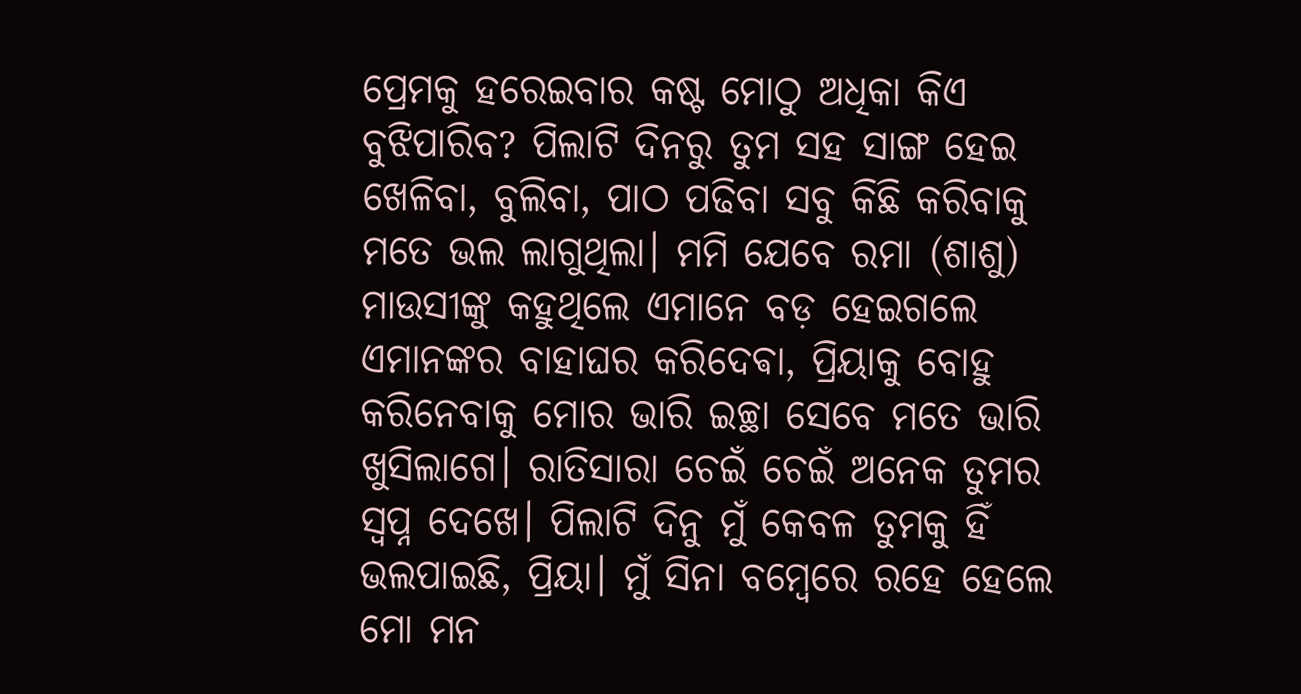ପ୍ରେମକୁ ହରେଇବାର କଷ୍ଟ ମୋଠୁ ଅଧିକା କିଏ ବୁଝିପାରିବ? ପିଲାଟି ଦିନରୁ ତୁମ ସହ ସାଙ୍ଗ ହେଇ ଖେଳିବା, ବୁଲିବା, ପାଠ ପଢିବା ସବୁ କିଛି କରିବାକୁ ମତେ ଭଲ ଲାଗୁଥିଲା। ମମି ଯେବେ ରମା (ଶାଶୁ) ମାଉସୀଙ୍କୁ କହୁଥିଲେ ଏମାନେ ବଡ଼ ହେଇଗଲେ ଏମାନଙ୍କର ବାହାଘର କରିଦେଵା, ପ୍ରିୟାକୁ ବୋହୁ କରିନେବାକୁ ମୋର ଭାରି ଇଚ୍ଛା ସେବେ ମତେ ଭାରି ଖୁସିଲାଗେ। ରାତିସାରା ଚେଇଁ ଚେଇଁ ଅନେକ ତୁମର ସ୍ବପ୍ନ ଦେଖେ। ପିଲାଟି ଦିନୁ ମୁଁ କେବଳ ତୁମକୁ ହିଁ ଭଲପାଇଛି, ପ୍ରିୟା। ମୁଁ ସିନା ବମ୍ବେରେ ରହେ ହେଲେ ମୋ ମନ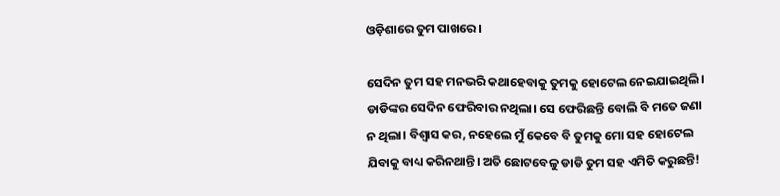ଓଡ଼ିଶାରେ ତୁମ ପାଖରେ।

ସେଦିନ ତୁମ ସହ ମନଭରି କଥାହେବାକୁ ତୁମକୁ ହୋଟେଲ ନେଇଯାଇଥିଲି। ଡାଡିଙ୍କର ସେଦିନ ଫେରିବାର ନଥିଲା। ସେ ଫେରିଛନ୍ତି ବୋଲି ବି ମତେ ଜଣା ନ ଥିଲା। ବିଶ୍ୱାସ କର, ନହେଲେ ମୁଁ କେବେ ବି ତୁମକୁ ମୋ ସହ ହୋଟେଲ ଯିବାକୁ ବାଧ୍ୟ କରିନଥାନ୍ତି। ଅତି ଛୋଟବେଳୁ ଡାଡି ତୁମ ସହ ଏମିତି କରୁଛନ୍ତି!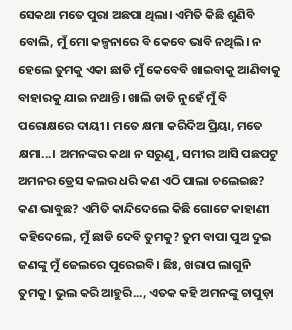ସେକଥା ମତେ ପୁରା ଅଛପା ଥିଲା। ଏମିତି କିଛି ଶୁଣିବି ବୋଲି, ମୁଁ ମୋ କଳ୍ପନାରେ ବି କେବେ ଭାବି ନଥିଲି। ନ ହେଲେ ତୁମକୁ ଏକା ଛାଡି ମୁଁ କେବେବି ଖାଇବାକୁ ଆଣିବାକୁ ବାହାରକୁ ଯାଇ ନଥାନ୍ତି। ଖାଲି ଡାଡି ନୁହେଁ ମୁଁ ବି ପରୋକ୍ଷରେ ଦାୟୀ। ମତେ କ୍ଷମା କରିଦିଅ ପ୍ରିୟା, ମତେ କ୍ଷମା...। ଅମନଙ୍କର କଥା ନ ସରୁଣୁ, ସମୀର ଆସି ପଛପଟୁ ଅମନର ଡ୍ରେସ କଲର ଧରି କଣ ଏଠି ପାଲା ଚଲେଇଛ? କଣ ଭାବୁଛ? ଏମିତି କାନ୍ଦିଦେଲେ କିଛି ଗୋଟେ କାହାଣୀ କହିଦେଲେ, ମୁଁ ଛାଡି ଦେବି ତୁମକୁ? ତୁମ ବାପା ପୁଅ ଦୁଇ ଜଣଙ୍କୁ ମୁଁ ଜେଲରେ ପୁରେଇବି। ଛିଃ, ଖରାପ ଲାଗୁନି ତୁମକୁ। ଭୁଲ କରି ଆହୁରି..., ଏତକ କହି ଅମନଙ୍କୁ ଚାପୁଡ଼ା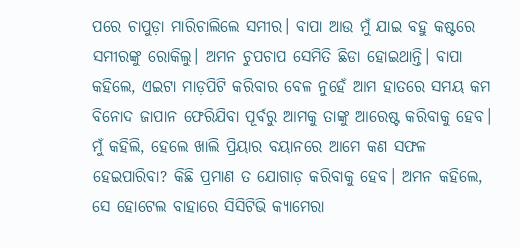ପରେ ଚାପୁଡ଼ା ମାରିଚାଲିଲେ ସମୀର। ବାପା ଆଉ ମୁଁ ଯାଇ ବହୁ କଷ୍ଟରେ ସମୀରଙ୍କୁ ରୋକିଲୁ। ଅମନ ଚୁପଚାପ ସେମିତି ଛିଡା ହୋଇଥାନ୍ତି। ବାପା କହିଲେ, ଏଇଟା ମାଡ଼ପିଟି କରିବାର ବେଳ ନୁହେଁ ଆମ ହାତରେ ସମୟ କମ ବିନୋଦ ଜାପାନ ଫେରିଯିବା ପୂର୍ବରୁ ଆମକୁ ତାଙ୍କୁ ଆରେଷ୍ଟ କରିବାକୁ ହେବ। ମୁଁ କହିଲି, ହେଲେ ଖାଲି ପ୍ରିୟାର ବୟାନରେ ଆମେ କଣ ସଫଳ ହେଇପାରିବା? କିଛି ପ୍ରମାଣ ତ ଯୋଗାଡ଼ କରିବାକୁ ହେବ। ଅମନ କହିଲେ, ସେ ହୋଟେଲ ବାହାରେ ସିସିଟିଭି କ୍ୟାମେରା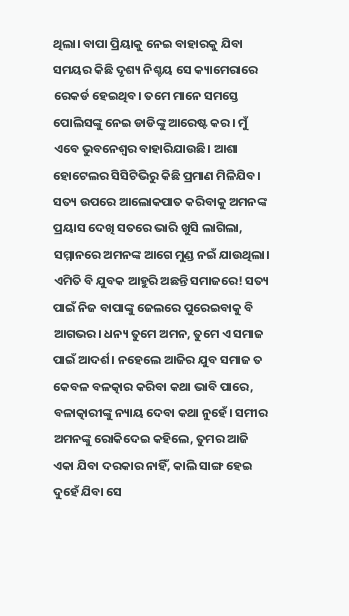ଥିଲା। ବାପା ପ୍ରିୟାକୁ ନେଇ ବାହାରକୁ ଯିବା ସମୟର କିଛି ଦୃଶ୍ୟ ନିଶ୍ଚୟ ସେ କ୍ୟାମେରାରେ ରେକର୍ଡ ହେଇଥିବ। ତମେ ମାନେ ସମସ୍ତେ ପୋଲିସଙ୍କୁ ନେଇ ଡାଡିଙ୍କୁ ଆରେଷ୍ଟ କର। ମୁଁ ଏବେ ଭୁବନେଶ୍ୱର ବାହାରିଯାଉଛି। ଆଶା ହୋଟେଲର ସିସିଟିଭିରୁ କିଛି ପ୍ରମାଣ ମିଳିଯିବ। ସତ୍ୟ ଉପରେ ଆଲୋକପାତ କରିବାକୁ ଅମନଙ୍କ ପ୍ରୟାସ ଦେଖି ସତରେ ଭାରି ଖୁସି ଲାଗିଲା, ସମ୍ମାନରେ ଅମନଙ୍କ ଆଗେ ମୁଣ୍ଡ ନଇଁ ଯାଉଥିଲା। ଏମିତି ବି ଯୁବକ ଆହୁରି ଅଛନ୍ତି ସମାଜରେ! ସତ୍ୟ ପାଇଁ ନିଜ ବାପାଙ୍କୁ ଜେଲରେ ପୁରେଇବାକୁ ବି ଆଗଭର। ଧନ୍ୟ ତୁମେ ଅମନ, ତୁମେ ଏ ସମାଜ ପାଇଁ ଆଦର୍ଶ। ନହେଲେ ଆଜିର ଯୁବ ସମାଜ ତ କେବଳ ବଳତ୍କାର କରିବା କଥା ଭାବି ପାରେ, ବଳାତ୍କାରୀଙ୍କୁ ନ୍ୟାୟ ଦେବା କଥା ନୁହେଁ। ସମୀର ଅମନଙ୍କୁ ରୋକିଦେଇ କହିଲେ, ତୁମର ଆଜି ଏକା ଯିବା ଦରକାର ନାହିଁ, କାଲି ସାଙ୍ଗ ହେଇ ଦୁହେଁ ଯିବା ସେ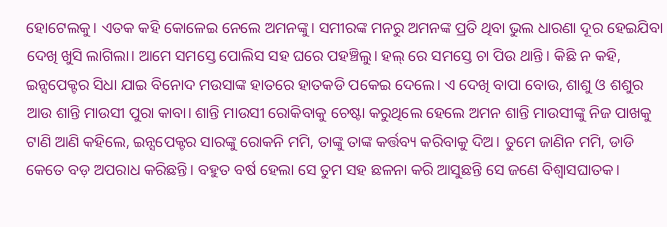ହୋଟେଲକୁ। ଏତକ କହି କୋଳେଇ ନେଲେ ଅମନଙ୍କୁ। ସମୀରଙ୍କ ମନରୁ ଅମନଙ୍କ ପ୍ରତି ଥିବା ଭୁଲ ଧାରଣା ଦୂର ହେଇଯିବା ଦେଖି ଖୁସି ଲାଗିଲା। ଆମେ ସମସ୍ତେ ପୋଲିସ ସହ ଘରେ ପହଞ୍ଚିଲୁ। ହଲ୍ ରେ ସମସ୍ତେ ଚା ପିଉ ଥାନ୍ତି। କିଛି ନ କହି, ଇନ୍ସପେକ୍ଟର ସିଧା ଯାଇ ବିନୋଦ ମଉସାଙ୍କ ହାତରେ ହାତକଡି ପକେଇ ଦେଲେ। ଏ ଦେଖି ବାପା ବୋଉ, ଶାଶୁ ଓ ଶଶୁର ଆଉ ଶାନ୍ତି ମାଉସୀ ପୁରା କାବା। ଶାନ୍ତି ମାଉସୀ ରୋକିବାକୁ ଚେଷ୍ଟା କରୁଥିଲେ ହେଲେ ଅମନ ଶାନ୍ତି ମାଉସୀଙ୍କୁ ନିଜ ପାଖକୁ ଟାଣି ଆଣି କହିଲେ, ଇନ୍ସପେକ୍ଟର ସାରଙ୍କୁ ରୋକନି ମମି, ତାଙ୍କୁ ତାଙ୍କ କର୍ତ୍ତବ୍ୟ କରିବାକୁ ଦିଅ। ତୁମେ ଜାଣିନ ମମି, ଡାଡି କେତେ ବଡ଼ ଅପରାଧ କରିଛନ୍ତି। ବହୁତ ବର୍ଷ ହେଲା ସେ ତୁମ ସହ ଛଳନା କରି ଆସୁଛନ୍ତି ସେ ଜଣେ ବିଶ୍ୱାସଘାତକ।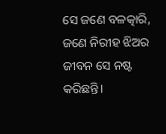ସେ ଜଣେ ବଳତ୍କାରି, ଜଣେ ନିରୀହ ଝିଅର ଜୀବନ ସେ ନଷ୍ଟ କରିଛନ୍ତି।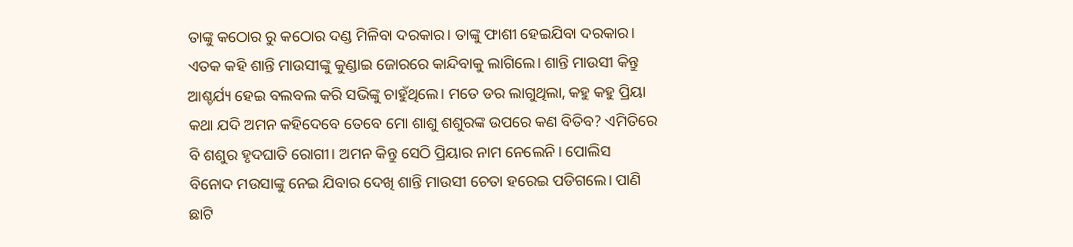ତାଙ୍କୁ କଠୋର ରୁ କଠୋର ଦଣ୍ଡ ମିଳିବା ଦରକାର। ତାଙ୍କୁ ଫାଶୀ ହେଇଯିବା ଦରକାର। ଏତକ କହି ଶାନ୍ତି ମାଉସୀଙ୍କୁ କୁଣ୍ଡାଇ ଜୋରରେ କାନ୍ଦିବାକୁ ଲାଗିଲେ। ଶାନ୍ତି ମାଉସୀ କିନ୍ତୁ ଆଶ୍ଚର୍ଯ୍ୟ ହେଇ ବଲବଲ କରି ସଭିଙ୍କୁ ଚାହୁଁଥିଲେ। ମତେ ଡର ଲାଗୁଥିଲା, କହୁ କହୁ ପ୍ରିୟା କଥା ଯଦି ଅମନ କହିଦେବେ ତେବେ ମୋ ଶାଶୁ ଶଶୁରଙ୍କ ଉପରେ କଣ ବିତିବ? ଏମିତିରେ ବି ଶଶୁର ହୃଦଘାତି ରୋଗୀ। ଅମନ କିନ୍ତୁ ସେଠି ପ୍ରିୟାର ନାମ ନେଲେନି। ପୋଲିସ ବିନୋଦ ମଉସାଙ୍କୁ ନେଇ ଯିବାର ଦେଖି ଶାନ୍ତି ମାଉସୀ ଚେତା ହରେଇ ପଡିଗଲେ। ପାଣି ଛାଟି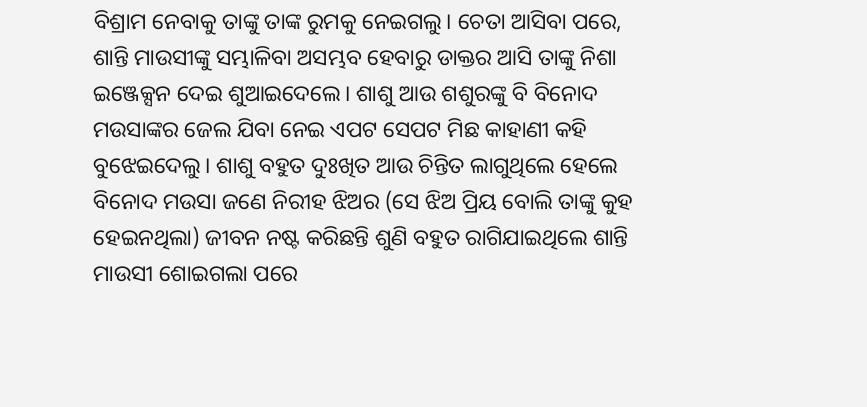ବିଶ୍ରାମ ନେବାକୁ ତାଙ୍କୁ ତାଙ୍କ ରୁମକୁ ନେଇଗଲୁ। ଚେତା ଆସିବା ପରେ, ଶାନ୍ତି ମାଉସୀଙ୍କୁ ସମ୍ଭାଳିବା ଅସମ୍ଭବ ହେବାରୁ ଡାକ୍ତର ଆସି ତାଙ୍କୁ ନିଶା ଇଞ୍ଜେକ୍ସନ ଦେଇ ଶୁଆଇଦେଲେ। ଶାଶୁ ଆଉ ଶଶୁରଙ୍କୁ ବି ବିନୋଦ ମଉସାଙ୍କର ଜେଲ ଯିବା ନେଇ ଏପଟ ସେପଟ ମିଛ କାହାଣୀ କହି ବୁଝେଇଦେଲୁ। ଶାଶୁ ବହୁତ ଦୁଃଖିତ ଆଉ ଚିନ୍ତିତ ଲାଗୁଥିଲେ ହେଲେ ବିନୋଦ ମଉସା ଜଣେ ନିରୀହ ଝିଅର (ସେ ଝିଅ ପ୍ରିୟ ବୋଲି ତାଙ୍କୁ କୁହ ହେଇନଥିଲା) ଜୀବନ ନଷ୍ଟ କରିଛନ୍ତି ଶୁଣି ବହୁତ ରାଗିଯାଇଥିଲେ ଶାନ୍ତି ମାଉସୀ ଶୋଇଗଲା ପରେ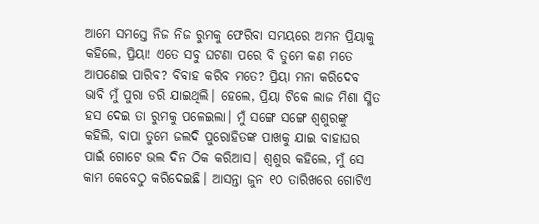ଆମେ ସମସ୍ତେ ନିଜ ନିଜ ରୁମକୁ ଫେରିବା ସମୟରେ ଅମନ ପ୍ରିୟାକୁ କହିଲେ, ପ୍ରିୟା! ଏତେ ସବୁ ଘଟଣା ପରେ ବି ତୁମେ କଣ ମତେ ଆପଣେଇ ପାରିବ? ବିବାହ କରିବ ମତେ? ପ୍ରିୟା ମନା କରିଦେବ ଭାବି ମୁଁ ପୁରା ଡରି ଯାଇଥିଲି। ହେଲେ, ପ୍ରିୟା ଟିକେ ଲାଜ ମିଶା ସ୍ମିତ ହସ ଦେଇ ତା ରୁମକୁ ପଳେଇଲା। ମୁଁ ସଙ୍ଗେ ସଙ୍ଗେ ଶ୍ୱଶୁରଙ୍କୁ କହିଲି, ବାପା ତୁମେ ଜଲଦି ପୁରୋହିତଙ୍କ ପାଖକୁ ଯାଇ ବାହାଘର ପାଇଁ ଗୋଟେ ଭଲ ଦିନ ଠିକ କରିଆସ। ଶ୍ୱଶୁର କହିଲେ, ମୁଁ ସେ କାମ କେବେଠୁ କରିଦେଇଛି। ଆସନ୍ତା ଜୁନ ୧୦ ତାରିଖରେ ଗୋଟିଏ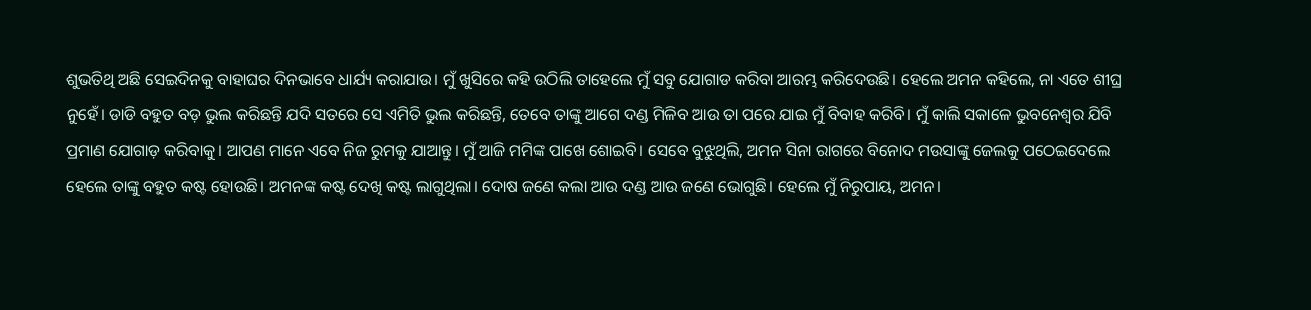ଶୁଭତିଥି ଅଛି ସେଇଦିନକୁ ବାହାଘର ଦିନଭାବେ ଧାର୍ଯ୍ୟ କରାଯାଉ। ମୁଁ ଖୁସିରେ କହି ଉଠିଲି ତାହେଲେ ମୁଁ ସବୁ ଯୋଗାଡ କରିବା ଆରମ୍ଭ କରିଦେଉଛି। ହେଲେ ଅମନ କହିଲେ, ନା ଏତେ ଶୀଘ୍ର ନୁହେଁ। ଡାଡି ବହୁତ ବଡ଼ ଭୁଲ କରିଛନ୍ତି ଯଦି ସତରେ ସେ ଏମିତି ଭୁଲ କରିଛନ୍ତି, ତେବେ ତାଙ୍କୁ ଆଗେ ଦଣ୍ଡ ମିଳିବ ଆଉ ତା ପରେ ଯାଇ ମୁଁ ବିବାହ କରିବି। ମୁଁ କାଲି ସକାଳେ ଭୁବନେଶ୍ୱର ଯିବି ପ୍ରମାଣ ଯୋଗାଡ଼ କରିବାକୁ। ଆପଣ ମାନେ ଏବେ ନିଜ ରୁମକୁ ଯାଆନ୍ତୁ। ମୁଁ ଆଜି ମମିଙ୍କ ପାଖେ ଶୋଇବି। ସେବେ ବୁଝୁଥିଲି, ଅମନ ସିନା ରାଗରେ ବିନୋଦ ମଉସାଙ୍କୁ ଜେଲକୁ ପଠେଇଦେଲେ ହେଲେ ତାଙ୍କୁ ବହୁତ କଷ୍ଟ ହୋଉଛି। ଅମନଙ୍କ କଷ୍ଟ ଦେଖି କଷ୍ଟ ଲାଗୁଥିଲା। ଦୋଷ ଜଣେ କଲା ଆଉ ଦଣ୍ଡ ଆଉ ଜଣେ ଭୋଗୁଛି। ହେଲେ ମୁଁ ନିରୁପାୟ, ଅମନ।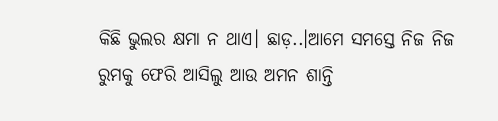କିଛି ଭୁଲର କ୍ଷମା ନ ଥାଏ। ଛାଡ଼..।ଆମେ ସମସ୍ତେ ନିଜ ନିଜ ରୁମକୁ ଫେରି ଆସିଲୁ ଆଉ ଅମନ ଶାନ୍ତି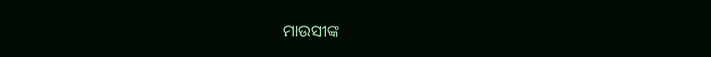ମାଉସୀଙ୍କ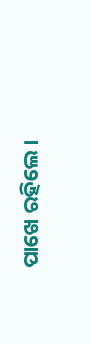ପାଖେ ରହିଲେ।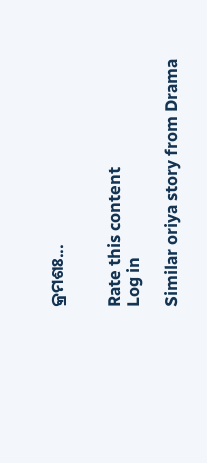କ୍ରମଶଃ...


Rate this content
Log in

Similar oriya story from Drama